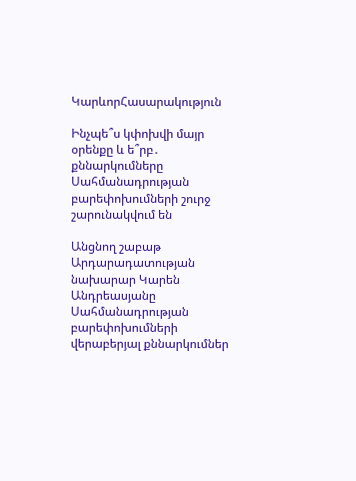ԿարևորՀասարակություն

Ինչպե՞ս կփոխվի մայր օրենքը և ե՞րբ․ քննարկումները Սահմանադրության բարեփոխումների շուրջ շարունակվում են

Անցնող շաբաթ Արդարադատության նախարար Կարեն Անդրեասյանը Սահմանադրության բարեփոխումների վերաբերյալ քննարկումներ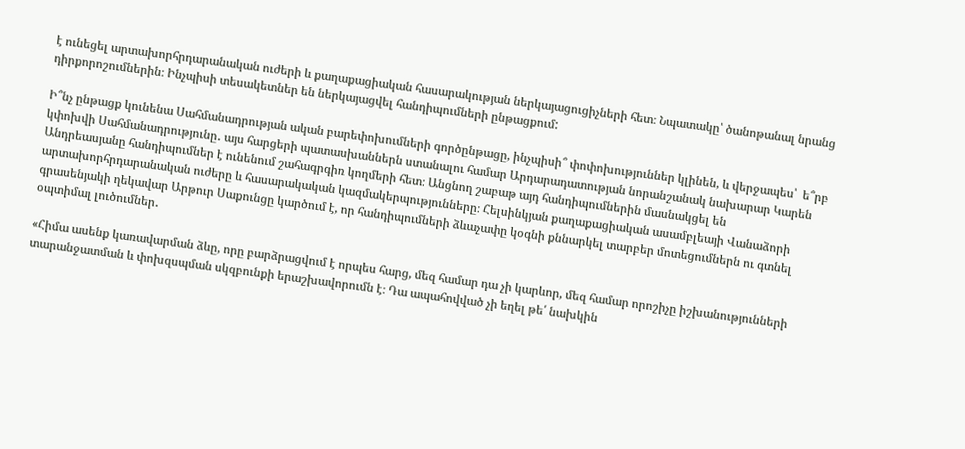է ունեցել արտախորհրդարանական ուժերի և քաղաքացիական հասարակության ներկայացուցիչների հետ։ Նպատակը՝ ծանոթանալ նրանց դիրքորոշումներին։ Ինչպիսի տեսակետներ են ներկայացվել հանդիպումների ընթացքում:

Ի՞նչ ընթացք կունենա Սահմանադրության ական բարեփոխումների գործընթացը, ինչպիսի՞ փոփոխություններ կլինեն, և վերջապես՝  ե՞րբ կփոխվի Սահմանադրությունը․ այս հարցերի պատասխաններն ստանալու համար Արդարադատության նորանշանակ նախարար Կարեն Անդրեասյանը հանդիպումներ է ունենում շահագրգիռ կողմերի հետ։ Անցնող շաբաթ այդ հանդիպումներին մասնակցել են արտախորհրդարանական ուժերը և հասարակական կազմակերպությունները։ Հելսինկյան քաղաքացիական ասամբլեայի Վանաձորի գրասենյակի ղեկավար Արթուր Սաքունցը կարծում է, որ հանդիպումների ձևաչափը կօգնի քննարկել տարբեր մոտեցումներն ու գտնել օպտիմալ լուծումներ․

«Հիմա ասենք կառավարման ձևը, որը բարձրացվում է որպես հարց, մեզ համար դա չի կարևոր, մեզ համար որոշիչը իշխանությունների տարանջատման և փոխզսպման սկզբունքի երաշխավորումն է։ Դա ապահովված չի եղել թե՛ նախկին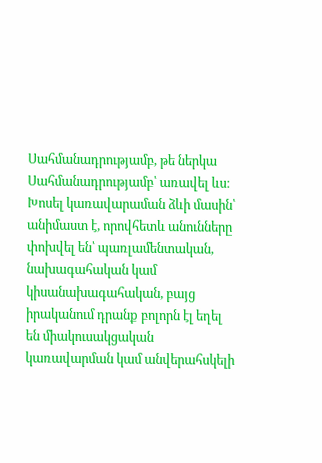Սահմանադրությամբ, թե ներկա Սահմանադրությամբ՝ առավել ևս։ Խոսել կառավարաման ձևի մասին՝ անիմաստ է, որովհետև անունները փոխվել են՝ պառլամենտական, նախագահական կամ կիսանախագահական, բայց իրականում դրանք բոլորն էլ եղել են միակուսակցական կառավարման կամ անվերահսկելի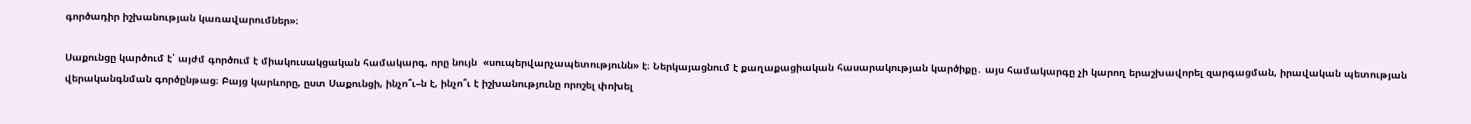գործադիր իշխանության կառավարումներ»։

Սաքունցը կարծում է՝ այժմ գործում է միակուսակցական համակարգ, որը նույն  «սուպերվարչապետությունն» է։ Ներկայացնում է քաղաքացիական հասարակության կարծիքը․ այս համակարգը չի կարող երաշխավորել զարգացման, իրավական պետության վերականգնման գործընթաց։ Բայց կարևորը, ըստ Սաքունցի, ինչո՞ւ–ն է, ինչո՞ւ է իշխանությունը որոշել փոխել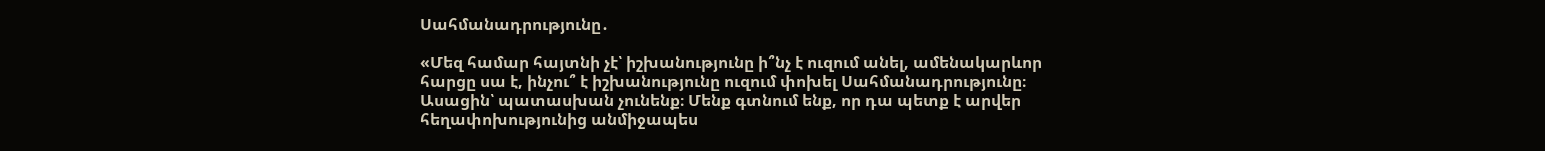Սահմանադրությունը․

«Մեզ համար հայտնի չէ՝ իշխանությունը ի՞նչ է ուզում անել, ամենակարևոր հարցը սա է, ինչու՞ է իշխանությունը ուզում փոխել Սահմանադրությունը։ Ասացին՝ պատասխան չունենք։ Մենք գտնում ենք, որ դա պետք է արվեր հեղափոխությունից անմիջապես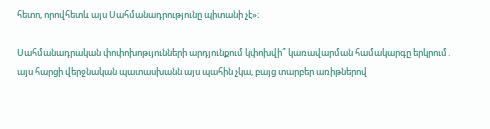հետո, որովհետև այս Սահմանադրությունը պիտանի չէ»։

Սահմանադրական փոփոխոթւյունների արդյունքում կփոխվի՞ կառավարման համակարգը երկրում․ այս հարցի վերջնական պատասխանն այս պահին չկա, բայց տարբեր առիթներով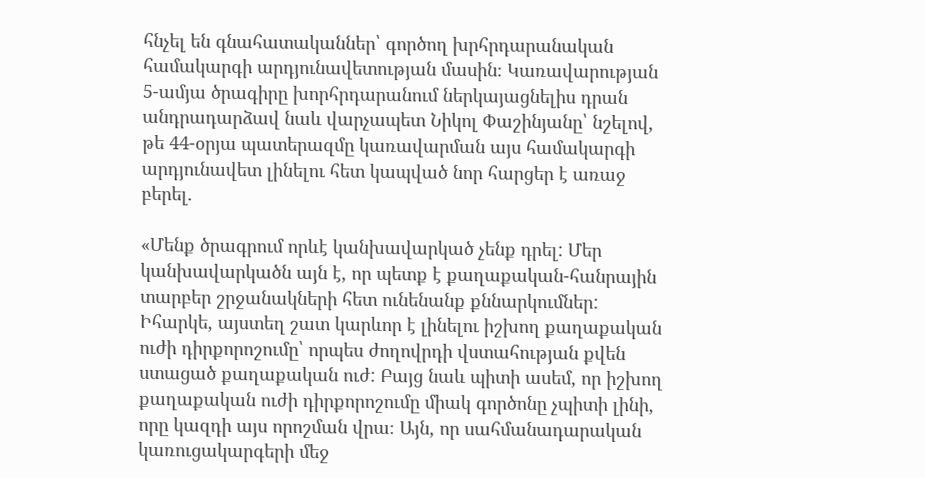հնչել են գնահատականներ՝ գործող խրհրդարանական համակարգի արդյունավետության մասին։ Կառավարության 5-ամյա ծրագիրը խորհրդարանում ներկայացնելիս դրան անդրադարձավ նաև վարչապետ Նիկոլ Փաշինյանը՝ նշելով, թե 44-օրյա պատերազմը կառավարման այս համակարգի արդյունավետ լինելու հետ կապված նոր հարցեր է առաջ բերել․

«Մենք ծրագրում որևէ կանխավարկած չենք դրել: Մեր կանխավարկածն այն է, որ պետք է քաղաքական-հանրային տարբեր շրջանակների հետ ունենանք քննարկումներ: Իհարկե, այստեղ շատ կարևոր է լինելու իշխող քաղաքական ուժի դիրքորոշումը՝ որպես ժողովրդի վստահության քվեն ստացած քաղաքական ուժ: Բայց նաև պիտի ասեմ, որ իշխող քաղաքական ուժի դիրքորոշումը միակ գործոնը չպիտի լինի, որը կազդի այս որոշման վրա։ Այն, որ սահմանադարական կառուցակարգերի մեջ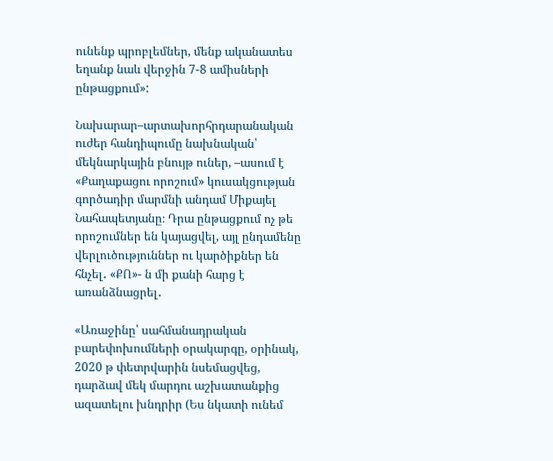ունենք պրոբլեմներ, մենք ականատես եղանք նաև վերջին 7-8 ամիսների ընթացքում»:

Նախարար–արտախորհրդարանական ուժեր հանդիպումը նախնական՝ մեկնարկային բնույթ ուներ, –ասում է «Քաղաքացու որոշում» կուսակցության գործադիր մարմնի անդամ Միքայել Նահապետյանը։ Դրա ընթացքում ոչ թե որոշումներ են կայացվել, այլ ընդամենը վերլուծություններ ու կարծիքներ են հնչել․ «ՔՈ»- ն մի քանի հարց է առանձնացրել․

«Առաջինը՝ սահմանադրական բարեփոխումների օրակարգը, օրինակ, 2020 թ փետրվարին նսեմացվեց, դարձավ մեկ մարդու աշխատանքից ազատելու խնդրիր (Ես նկատի ունեմ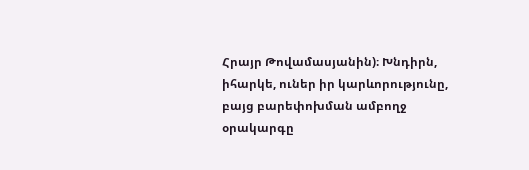Հրայր Թովամասյանին)։ Խնդիրն, իհարկե, ուներ իր կարևորությունը, բայց բարեփոխման ամբողջ օրակարգը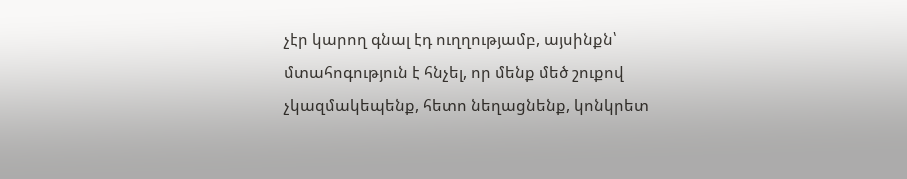չէր կարող գնալ էդ ուղղությամբ, այսինքն՝ մտահոգություն է հնչել, որ մենք մեծ շուքով չկազմակեպենք, հետո նեղացնենք, կոնկրետ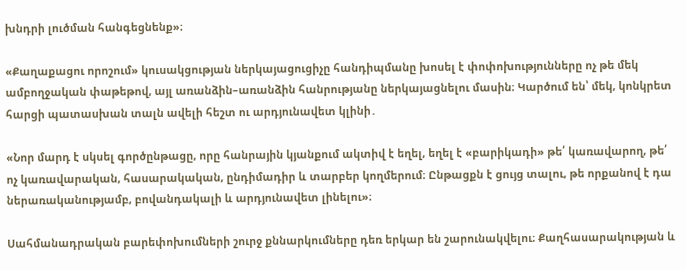խնդրի լուծման հանգեցնենք»։

«Քաղաքացու որոշում» կուսակցության ներկայացուցիչը հանդիպմանը խոսել է փոփոխությունները ոչ թե մեկ ամբողջական փաթեթով, այլ առանձին–առանձին հանրությանը ներկայացնելու մասին։ Կարծում են՝ մեկ, կոնկրետ հարցի պատասխան տալն ավելի հեշտ ու արդյունավետ կլինի․

«Նոր մարդ է սկսել գործընթացը, որը հանրային կյանքում ակտիվ է եղել, եղել է «բարիկադի» թե՛ կառավարող, թե՛ ոչ կառավարական, հասարակական, ընդիմադիր և տարբեր կողմերում։ Ընթացքն է ցույց տալու, թե որքանով է դա ներառականությամբ, բովանդակալի և արդյունավետ լինելու»։

Սահմանադրական բարեփոխումների շուրջ քննարկումները դեռ երկար են շարունակվելու։ Քաղհասարակության և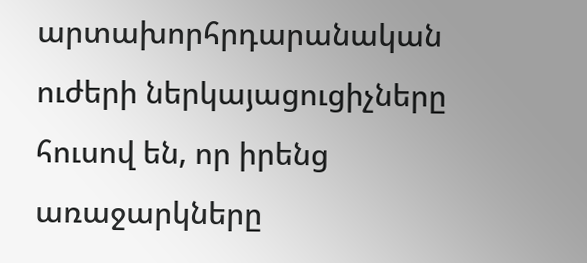արտախորհրդարանական ուժերի ներկայացուցիչները հուսով են, որ իրենց առաջարկները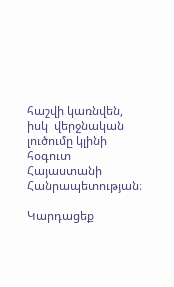հաշվի կառնվեն, իսկ  վերջնական լուծումը կլինի հօգուտ Հայաստանի Հանրապետության։

Կարդացեք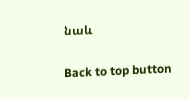նաև

Back to top button